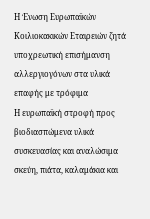Η Ένωση Ευρωπαϊκών Κοιλιοκακικών Εταιρειών ζητά υποχρεωτική επισήμανση αλλεργιογόνων στα υλικά επαφής με τρόφιμα
Η ευρωπαϊκή στροφή προς βιοδιασπώμενα υλικά συσκευασίας και αναλώσιμα σκεύη, πιάτα, καλαμάκια και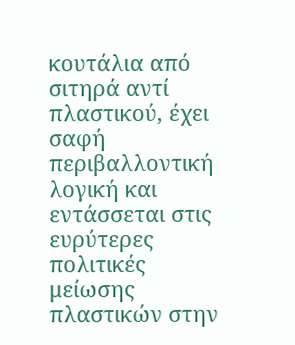κουτάλια από σιτηρά αντί πλαστικού, έχει σαφή περιβαλλοντική λογική και εντάσσεται στις ευρύτερες πολιτικές μείωσης πλαστικών στην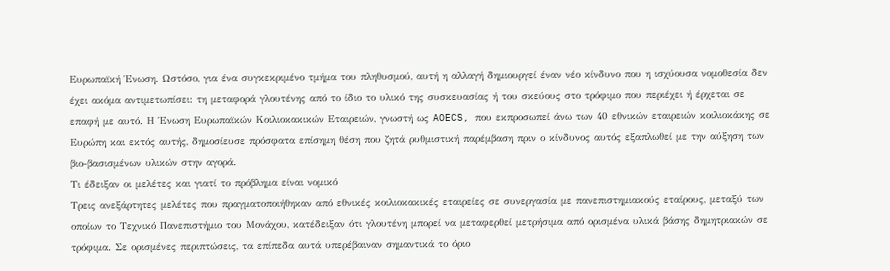Ευρωπαϊκή Ένωση. Ωστόσο, για ένα συγκεκριμένο τμήμα του πληθυσμού, αυτή η αλλαγή δημιουργεί έναν νέο κίνδυνο που η ισχύουσα νομοθεσία δεν έχει ακόμα αντιμετωπίσει: τη μεταφορά γλουτένης από το ίδιο το υλικό της συσκευασίας ή του σκεύους στο τρόφιμο που περιέχει ή έρχεται σε επαφή με αυτό. Η Ένωση Ευρωπαϊκών Κοιλιοκακικών Εταιρειών, γνωστή ως AOECS, που εκπροσωπεί άνω των 40 εθνικών εταιρειών κοιλιοκάκης σε Ευρώπη και εκτός αυτής, δημοσίευσε πρόσφατα επίσημη θέση που ζητά ρυθμιστική παρέμβαση πριν ο κίνδυνος αυτός εξαπλωθεί με την αύξηση των βιο-βασισμένων υλικών στην αγορά.
Τι έδειξαν οι μελέτες και γιατί το πρόβλημα είναι νομικό
Τρεις ανεξάρτητες μελέτες που πραγματοποιήθηκαν από εθνικές κοιλιοκακικές εταιρείες σε συνεργασία με πανεπιστημιακούς εταίρους, μεταξύ των οποίων το Τεχνικό Πανεπιστήμιο του Μονάχου, κατέδειξαν ότι γλουτένη μπορεί να μεταφερθεί μετρήσιμα από ορισμένα υλικά βάσης δημητριακών σε τρόφιμα. Σε ορισμένες περιπτώσεις, τα επίπεδα αυτά υπερέβαιναν σημαντικά το όριο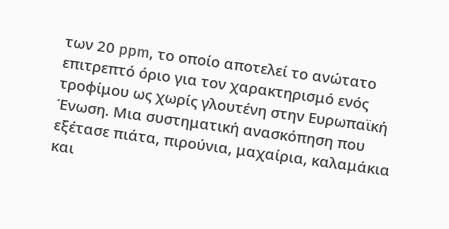των 20 ppm, το οποίο αποτελεί το ανώτατο επιτρεπτό όριο για τον χαρακτηρισμό ενός τροφίμου ως χωρίς γλουτένη στην Ευρωπαϊκή Ένωση. Μια συστηματική ανασκόπηση που εξέτασε πιάτα, πιρούνια, μαχαίρια, καλαμάκια και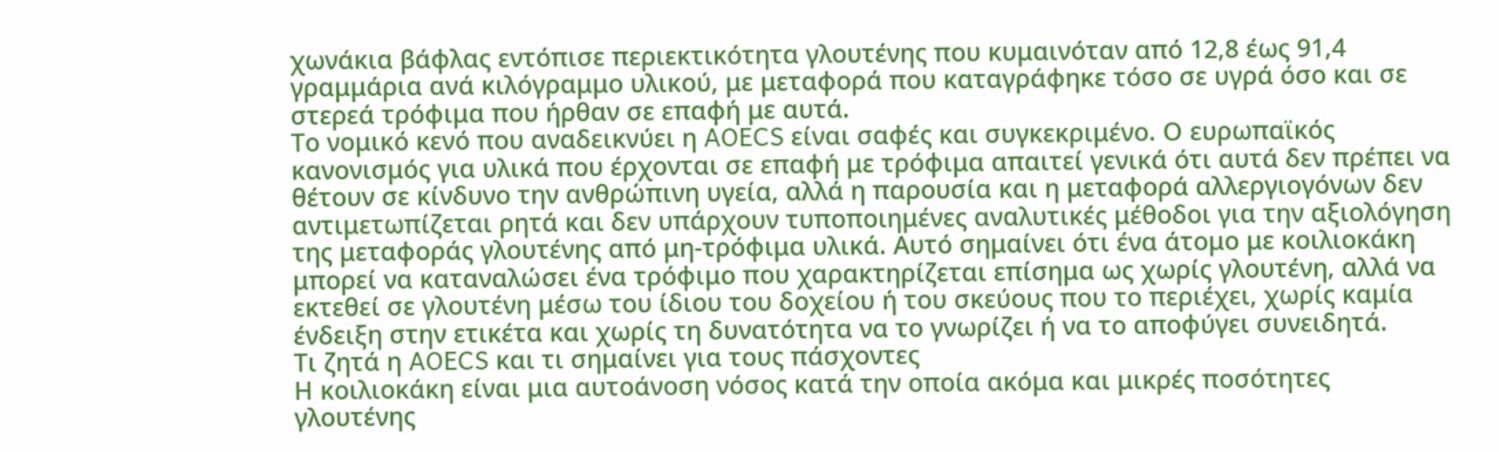χωνάκια βάφλας εντόπισε περιεκτικότητα γλουτένης που κυμαινόταν από 12,8 έως 91,4 γραμμάρια ανά κιλόγραμμο υλικού, με μεταφορά που καταγράφηκε τόσο σε υγρά όσο και σε στερεά τρόφιμα που ήρθαν σε επαφή με αυτά.
Το νομικό κενό που αναδεικνύει η AOECS είναι σαφές και συγκεκριμένο. Ο ευρωπαϊκός κανονισμός για υλικά που έρχονται σε επαφή με τρόφιμα απαιτεί γενικά ότι αυτά δεν πρέπει να θέτουν σε κίνδυνο την ανθρώπινη υγεία, αλλά η παρουσία και η μεταφορά αλλεργιογόνων δεν αντιμετωπίζεται ρητά και δεν υπάρχουν τυποποιημένες αναλυτικές μέθοδοι για την αξιολόγηση της μεταφοράς γλουτένης από μη-τρόφιμα υλικά. Αυτό σημαίνει ότι ένα άτομο με κοιλιοκάκη μπορεί να καταναλώσει ένα τρόφιμο που χαρακτηρίζεται επίσημα ως χωρίς γλουτένη, αλλά να εκτεθεί σε γλουτένη μέσω του ίδιου του δοχείου ή του σκεύους που το περιέχει, χωρίς καμία ένδειξη στην ετικέτα και χωρίς τη δυνατότητα να το γνωρίζει ή να το αποφύγει συνειδητά.
Τι ζητά η AOECS και τι σημαίνει για τους πάσχοντες
Η κοιλιοκάκη είναι μια αυτοάνοση νόσος κατά την οποία ακόμα και μικρές ποσότητες γλουτένης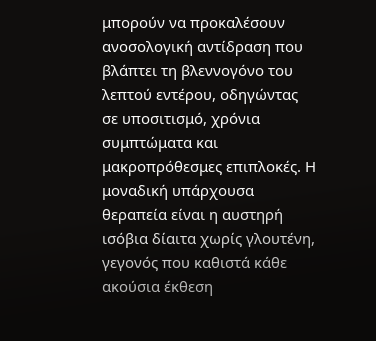μπορούν να προκαλέσουν ανοσολογική αντίδραση που βλάπτει τη βλεννογόνο του λεπτού εντέρου, οδηγώντας σε υποσιτισμό, χρόνια συμπτώματα και μακροπρόθεσμες επιπλοκές. Η μοναδική υπάρχουσα θεραπεία είναι η αυστηρή ισόβια δίαιτα χωρίς γλουτένη, γεγονός που καθιστά κάθε ακούσια έκθεση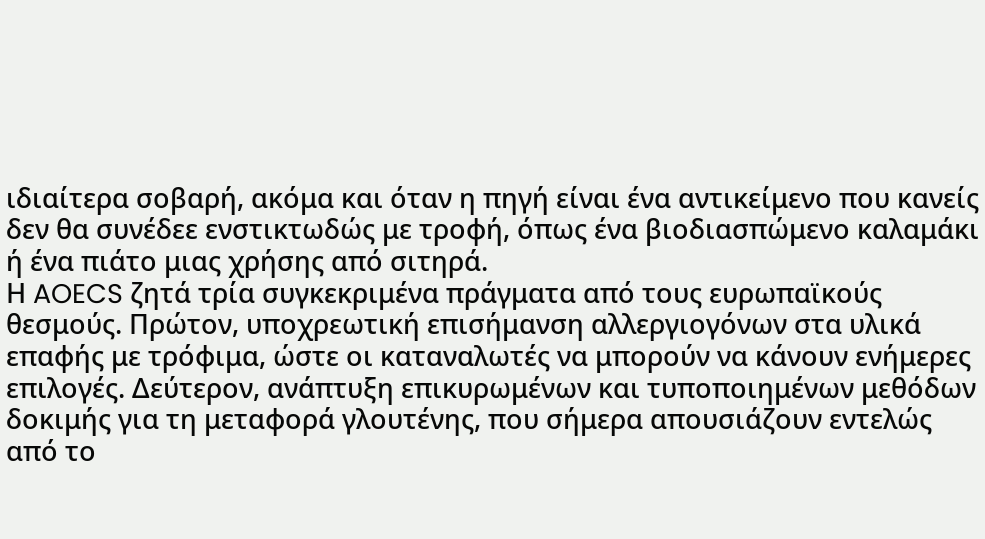ιδιαίτερα σοβαρή, ακόμα και όταν η πηγή είναι ένα αντικείμενο που κανείς δεν θα συνέδεε ενστικτωδώς με τροφή, όπως ένα βιοδιασπώμενο καλαμάκι ή ένα πιάτο μιας χρήσης από σιτηρά.
Η AOECS ζητά τρία συγκεκριμένα πράγματα από τους ευρωπαϊκούς θεσμούς. Πρώτον, υποχρεωτική επισήμανση αλλεργιογόνων στα υλικά επαφής με τρόφιμα, ώστε οι καταναλωτές να μπορούν να κάνουν ενήμερες επιλογές. Δεύτερον, ανάπτυξη επικυρωμένων και τυποποιημένων μεθόδων δοκιμής για τη μεταφορά γλουτένης, που σήμερα απουσιάζουν εντελώς από το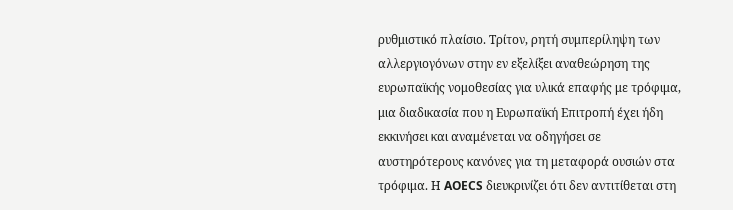ρυθμιστικό πλαίσιο. Τρίτον, ρητή συμπερίληψη των αλλεργιογόνων στην εν εξελίξει αναθεώρηση της ευρωπαϊκής νομοθεσίας για υλικά επαφής με τρόφιμα, μια διαδικασία που η Ευρωπαϊκή Επιτροπή έχει ήδη εκκινήσει και αναμένεται να οδηγήσει σε αυστηρότερους κανόνες για τη μεταφορά ουσιών στα τρόφιμα. Η AOECS διευκρινίζει ότι δεν αντιτίθεται στη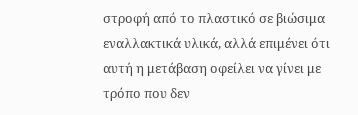στροφή από το πλαστικό σε βιώσιμα εναλλακτικά υλικά, αλλά επιμένει ότι αυτή η μετάβαση οφείλει να γίνει με τρόπο που δεν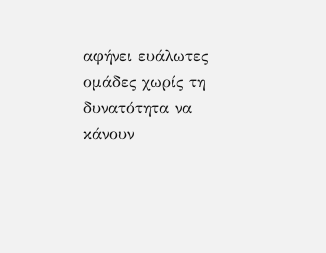αφήνει ευάλωτες ομάδες χωρίς τη δυνατότητα να κάνουν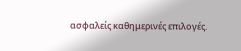ασφαλείς καθημερινές επιλογές.